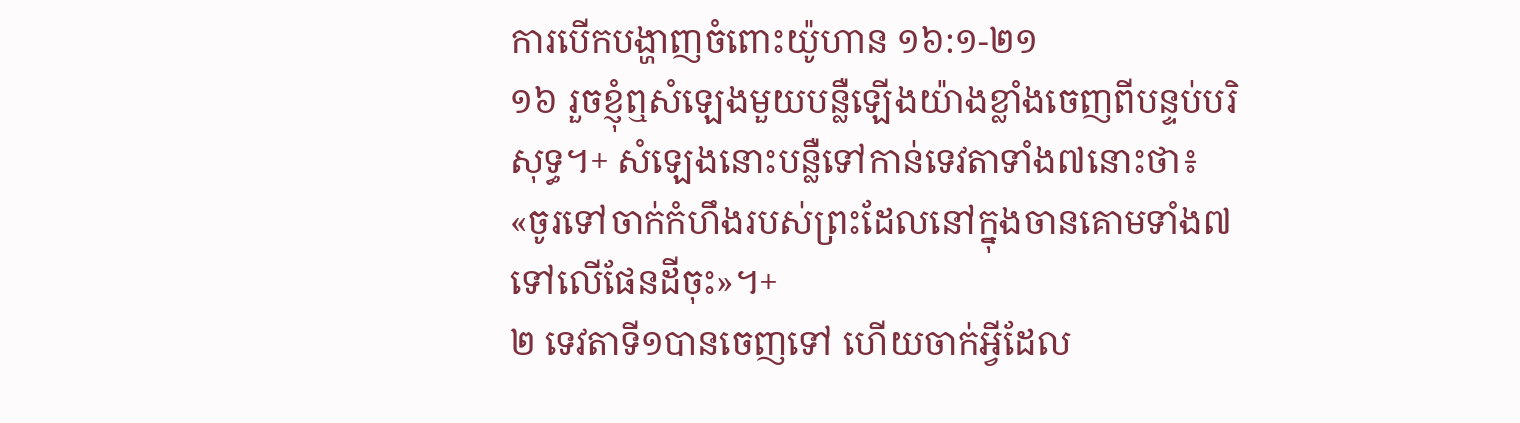ការបើកបង្ហាញចំពោះយ៉ូហាន ១៦:១-២១
១៦ រួចខ្ញុំឮសំឡេងមួយបន្លឺឡើងយ៉ាងខ្លាំងចេញពីបន្ទប់បរិសុទ្ធ។+ សំឡេងនោះបន្លឺទៅកាន់ទេវតាទាំង៧នោះថា៖ «ចូរទៅចាក់កំហឹងរបស់ព្រះដែលនៅក្នុងចានគោមទាំង៧ទៅលើផែនដីចុះ»។+
២ ទេវតាទី១បានចេញទៅ ហើយចាក់អ្វីដែល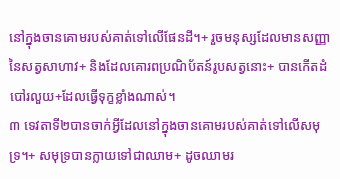នៅក្នុងចានគោមរបស់គាត់ទៅលើផែនដី។+ រួចមនុស្សដែលមានសញ្ញានៃសត្វសាហាវ+ និងដែលគោរពប្រណិប័តន៍រូបសត្វនោះ+ បានកើតដំបៅរលួយ+ដែលធ្វើទុក្ខខ្លាំងណាស់។
៣ ទេវតាទី២បានចាក់អ្វីដែលនៅក្នុងចានគោមរបស់គាត់ទៅលើសមុទ្រ។+ សមុទ្របានក្លាយទៅជាឈាម+ ដូចឈាមរ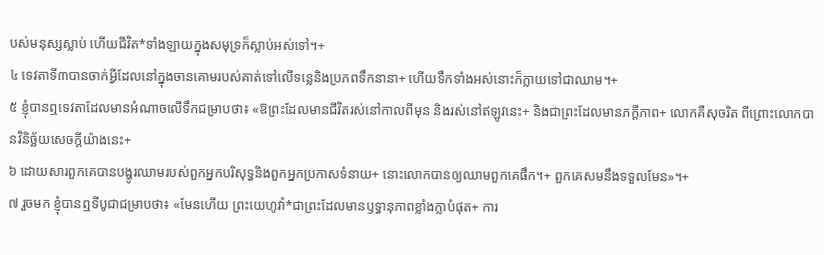បស់មនុស្សស្លាប់ ហើយជីវិត*ទាំងឡាយក្នុងសមុទ្រក៏ស្លាប់អស់ទៅ។+
៤ ទេវតាទី៣បានចាក់អ្វីដែលនៅក្នុងចានគោមរបស់គាត់ទៅលើទន្លេនិងប្រភពទឹកនានា+ ហើយទឹកទាំងអស់នោះក៏ក្លាយទៅជាឈាម។+
៥ ខ្ញុំបានឮទេវតាដែលមានអំណាចលើទឹកជម្រាបថា៖ «ឱព្រះដែលមានជីវិតរស់នៅកាលពីមុន និងរស់នៅឥឡូវនេះ+ និងជាព្រះដែលមានភក្ដីភាព+ លោកគឺសុចរិត ពីព្រោះលោកបានវិនិច្ឆ័យសេចក្ដីយ៉ាងនេះ+
៦ ដោយសារពួកគេបានបង្ហូរឈាមរបស់ពួកអ្នកបរិសុទ្ធនិងពួកអ្នកប្រកាសទំនាយ+ នោះលោកបានឲ្យឈាមពួកគេផឹក។+ ពួកគេសមនឹងទទួលមែន»។+
៧ រួចមក ខ្ញុំបានឮទីបូជាជម្រាបថា៖ «មែនហើយ ព្រះយេហូវ៉ា*ជាព្រះដែលមានឫទ្ធានុភាពខ្លាំងក្លាបំផុត+ ការ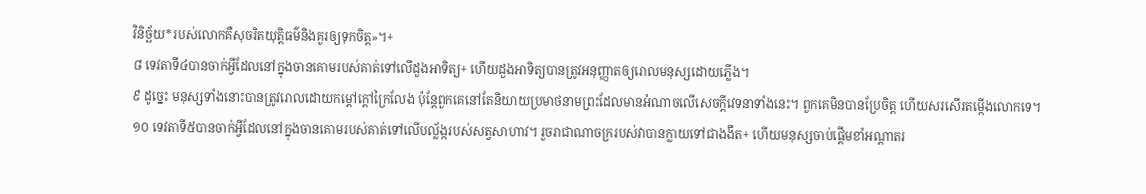វិនិច្ឆ័យ*របស់លោកគឺសុចរិតយុត្តិធម៌និងគួរឲ្យទុកចិត្ត»។+
៨ ទេវតាទី៤បានចាក់អ្វីដែលនៅក្នុងចានគោមរបស់គាត់ទៅលើដួងអាទិត្យ+ ហើយដួងអាទិត្យបានត្រូវអនុញ្ញាតឲ្យរោលមនុស្សដោយភ្លើង។
៩ ដូច្នេះ មនុស្សទាំងនោះបានត្រូវរោលដោយកម្ដៅក្ដៅក្រៃលែង ប៉ុន្តែពួកគេនៅតែនិយាយប្រមាថនាមព្រះដែលមានអំណាចលើសេចក្ដីវេទនាទាំងនេះ។ ពួកគេមិនបានប្រែចិត្ត ហើយសរសើរតម្កើងលោកទេ។
១០ ទេវតាទី៥បានចាក់អ្វីដែលនៅក្នុងចានគោមរបស់គាត់ទៅលើបល្ល័ង្ករបស់សត្វសាហាវ។ រួចរាជាណាចក្ររបស់វាបានក្លាយទៅជាងងឹត+ ហើយមនុស្សចាប់ផ្ដើមខាំអណ្ដាតរ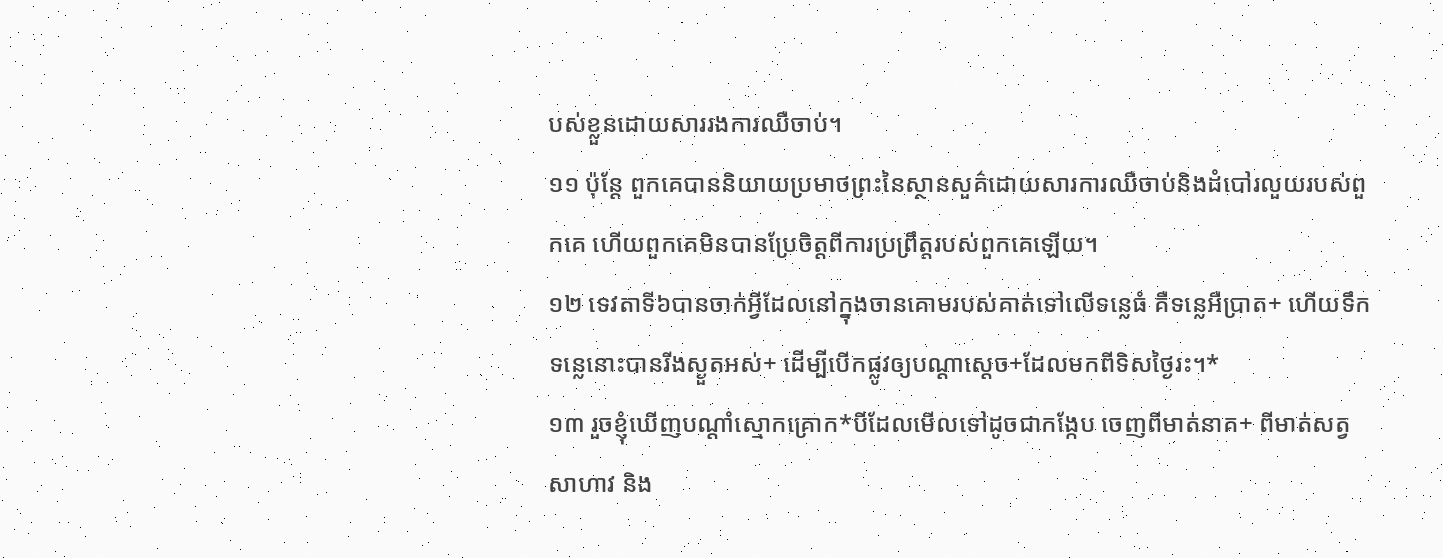បស់ខ្លួនដោយសាររងការឈឺចាប់។
១១ ប៉ុន្តែ ពួកគេបាននិយាយប្រមាថព្រះនៃស្ថានសួគ៌ដោយសារការឈឺចាប់និងដំបៅរលួយរបស់ពួកគេ ហើយពួកគេមិនបានប្រែចិត្តពីការប្រព្រឹត្តរបស់ពួកគេឡើយ។
១២ ទេវតាទី៦បានចាក់អ្វីដែលនៅក្នុងចានគោមរបស់គាត់ទៅលើទន្លេធំ គឺទន្លេអឺប្រាត+ ហើយទឹកទន្លេនោះបានរីងស្ងួតអស់+ ដើម្បីបើកផ្លូវឲ្យបណ្ដាស្ដេច+ដែលមកពីទិសថ្ងៃរះ។*
១៣ រួចខ្ញុំឃើញបណ្ដាំស្មោកគ្រោក*បីដែលមើលទៅដូចជាកង្កែប ចេញពីមាត់នាគ+ ពីមាត់សត្វសាហាវ និង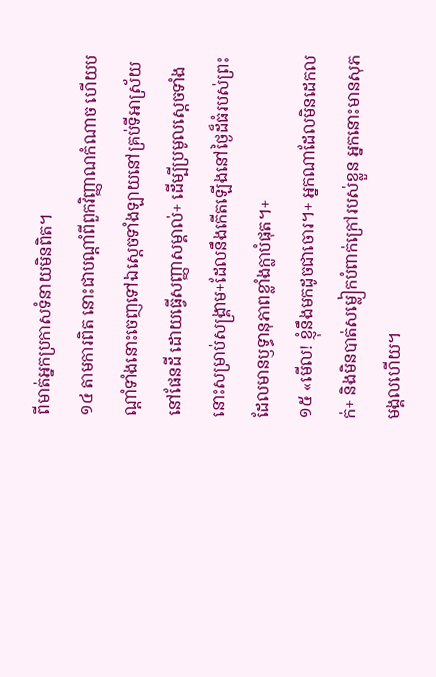ពីមាត់អ្នកប្រកាសទំនាយមិនពិត។
១៤ តាមការពិត នោះជាបណ្ដាំពីពួកវិញ្ញាណកំណាច ហើយបណ្ដាំទាំងនោះចេញទៅឯស្ដេចទាំងឡាយនៅគ្រប់ទីអាស្រ័យនៅផែនដី ដោយធ្វើសញ្ញាសម្គាល់+ ដើម្បីប្រមូលស្ដេចទាំងនោះសម្រាប់សង្គ្រាម+ដែលនឹងកើតឡើងនៅថ្ងៃដ៏ធំរបស់ព្រះដែលមានឫទ្ធានុភាពខ្លាំងក្លាបំផុត។+
១៥ «មើល! ខ្ញុំនឹងមកដូចជាចោរ។+ អ្នកណាដែលមិនដេកលក់+ និងមិនបាត់សម្លៀកបំពាក់ក្រៅរបស់ខ្លួន អ្នកនោះមានសុភមង្គលហើយ។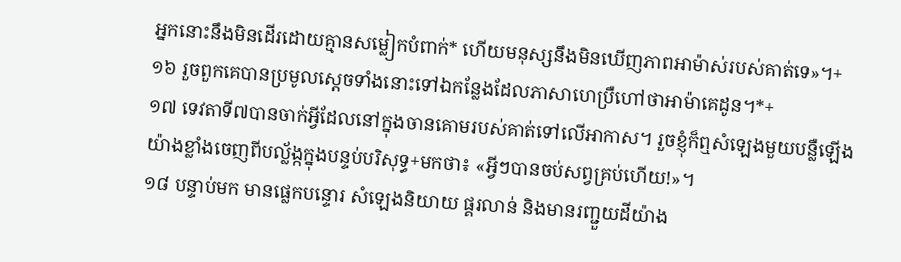អ្នកនោះនឹងមិនដើរដោយគ្មានសម្លៀកបំពាក់* ហើយមនុស្សនឹងមិនឃើញភាពអាម៉ាស់របស់គាត់ទេ»។+
១៦ រួចពួកគេបានប្រមូលស្ដេចទាំងនោះទៅឯកន្លែងដែលភាសាហេប្រឺហៅថាអាម៉ាគេដូន។*+
១៧ ទេវតាទី៧បានចាក់អ្វីដែលនៅក្នុងចានគោមរបស់គាត់ទៅលើអាកាស។ រួចខ្ញុំក៏ឮសំឡេងមួយបន្លឺឡើងយ៉ាងខ្លាំងចេញពីបល្ល័ង្កក្នុងបន្ទប់បរិសុទ្ធ+មកថា៖ «អ្វីៗបានចប់សព្វគ្រប់ហើយ!»។
១៨ បន្ទាប់មក មានផ្លេកបន្ទោរ សំឡេងនិយាយ ផ្គរលាន់ និងមានរញ្ជួយដីយ៉ាង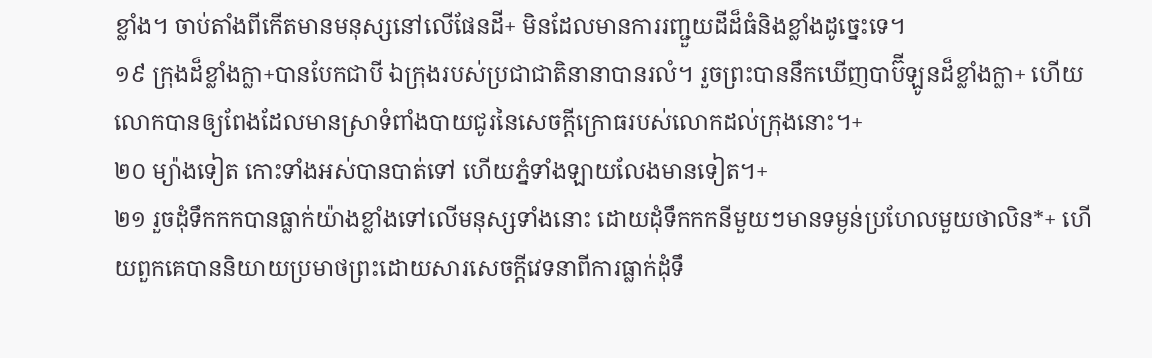ខ្លាំង។ ចាប់តាំងពីកើតមានមនុស្សនៅលើផែនដី+ មិនដែលមានការរញ្ជួយដីដ៏ធំនិងខ្លាំងដូច្នេះទេ។
១៩ ក្រុងដ៏ខ្លាំងក្លា+បានបែកជាបី ឯក្រុងរបស់ប្រជាជាតិនានាបានរលំ។ រួចព្រះបាននឹកឃើញបាប៊ីឡូនដ៏ខ្លាំងក្លា+ ហើយលោកបានឲ្យពែងដែលមានស្រាទំពាំងបាយជូរនៃសេចក្ដីក្រោធរបស់លោកដល់ក្រុងនោះ។+
២០ ម្យ៉ាងទៀត កោះទាំងអស់បានបាត់ទៅ ហើយភ្នំទាំងឡាយលែងមានទៀត។+
២១ រួចដុំទឹកកកបានធ្លាក់យ៉ាងខ្លាំងទៅលើមនុស្សទាំងនោះ ដោយដុំទឹកកកនីមួយៗមានទម្ងន់ប្រហែលមួយថាលិន*+ ហើយពួកគេបាននិយាយប្រមាថព្រះដោយសារសេចក្ដីវេទនាពីការធ្លាក់ដុំទឹ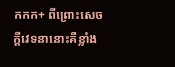កកក+ ពីព្រោះសេចក្ដីវេទនានោះគឺខ្លាំង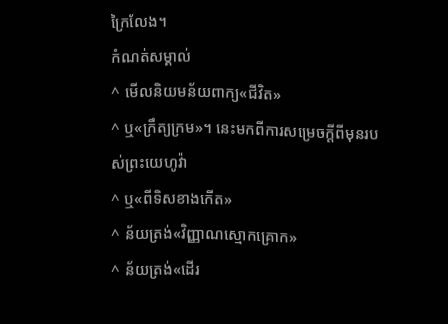ក្រៃលែង។
កំណត់សម្គាល់
^ មើលនិយមន័យពាក្យ«ជីវិត»
^ ឬ«ក្រឹត្យក្រម»។ នេះមកពីការសម្រេចក្ដីពីមុនរបស់ព្រះយេហូវ៉ា
^ ឬ«ពីទិសខាងកើត»
^ ន័យត្រង់«វិញ្ញាណស្មោកគ្រោក»
^ ន័យត្រង់«ដើរ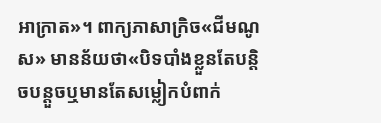អាក្រាត»។ ពាក្យភាសាក្រិច«ជីមណូស» មានន័យថា«បិទបាំងខ្លួនតែបន្តិចបន្តួចឬមានតែសម្លៀកបំពាក់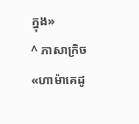ក្នុង»
^ ភាសាក្រិច«ហាម៉ាគេដូ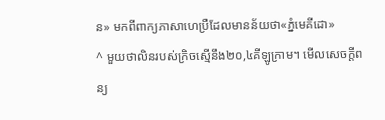ន» មកពីពាក្យភាសាហេប្រឺដែលមានន័យថា«ភ្នំមេគីដោ»
^ មួយថាលិនរបស់ក្រិចស្មើនឹង២០,៤គីឡូក្រាម។ មើលសេចក្ដីពន្យ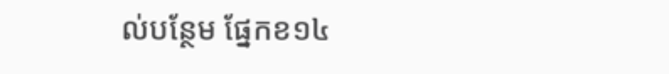ល់បន្ថែម ផ្នែកខ១៤